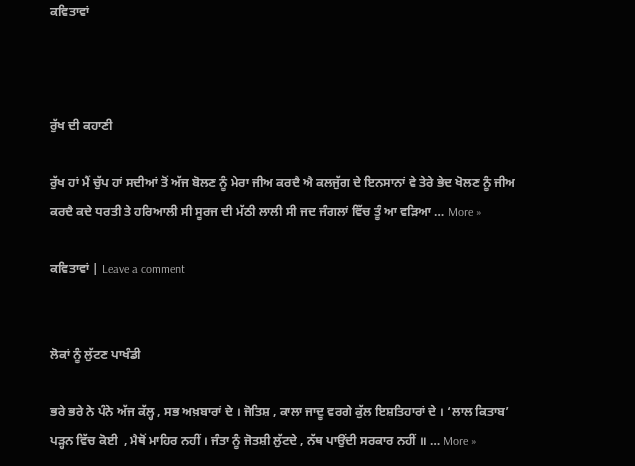ਕਵਿਤਾਵਾਂ



ਰੁੱਖ ਦੀ ਕਹਾਣੀ

ਰੁੱਖ ਹਾਂ ਮੈਂ ਚੁੱਪ ਹਾਂ ਸਦੀਆਂ ਤੋਂ ਅੱਜ ਬੋਲਣ ਨੂੰ ਮੇਰਾ ਜੀਅ ਕਰਦੈ ਐ ਕਲਜੁੱਗ ਦੇ ਇਨਸਾਨਾਂ ਵੇ ਤੇਰੇ ਭੇਦ ਖੋਲਣ ਨੂੰ ਜੀਅ ਕਰਦੈ ਕਦੇ ਧਰਤੀ ਤੇ ਹਰਿਆਲੀ ਸੀ ਸੂਰਜ ਦੀ ਮੱਠੀ ਲਾਲੀ ਸੀ ਜਦ ਜੰਗਲਾਂ ਵਿੱਚ ਤੂੰ ਆ ਵੜਿਆ … More »

ਕਵਿਤਾਵਾਂ | Leave a comment


ਲੋਕਾਂ ਨੂੰ ਲੁੱਟਣ ਪਾਖੰਡੀ

ਭਰੇ ਭਰੇ ਨੇ ਪੰਨੇ ਅੱਜ ਕੱਲ੍ਹ , ਸਭ ਅਖ਼ਬਾਰਾਂ ਦੇ । ਜੋਤਿਸ਼ , ਕਾਲਾ ਜਾਦੂ ਵਰਗੇ ਕੁੱਲ ਇਸ਼ਤਿਹਾਰਾਂ ਦੇ । ‘ਲਾਲ ਕਿਤਾਬ’ ਪੜ੍ਹਨ ਵਿੱਚ ਕੋਈ  , ਮੈਥੋਂ ਮਾਹਿਰ ਨਹੀਂ । ਜੰਤਾ ਨੂੰ ਜੋਤਸ਼ੀ ਲੁੱਟਦੇ , ਨੱਥ ਪਾਉਂਦੀ ਸਰਕਾਰ ਨਹੀਂ ॥ … More »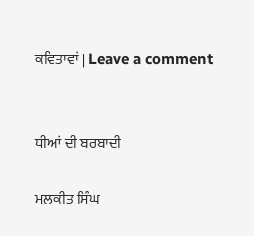ਕਵਿਤਾਵਾਂ | Leave a comment


ਧੀਆਂ ਦੀ ਬਰਬਾਦੀ

ਮਲਕੀਤ ਸਿੰਘ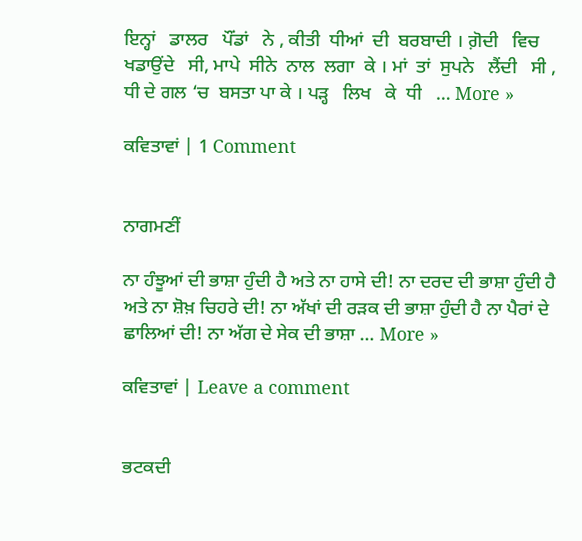ਇਨ੍ਹਾਂ   ਡਾਲਰ   ਪੌਂਡਾਂ   ਨੇ , ਕੀਤੀ  ਧੀਆਂ  ਦੀ  ਬਰਬਾਦੀ । ਗ਼ੋਦੀ   ਵਿਚ  ਖਡਾਉਂਦੇ   ਸੀ, ਮਾਪੇ  ਸੀਨੇ  ਨਾਲ  ਲਗਾ  ਕੇ । ਮਾਂ  ਤਾਂ  ਸੁਪਨੇ   ਲੈਂਦੀ   ਸੀ , ਧੀ ਦੇ ਗਲ ‘ਚ  ਬਸਤਾ ਪਾ ਕੇ । ਪੜ੍ਹ   ਲਿਖ   ਕੇ  ਧੀ   … More »

ਕਵਿਤਾਵਾਂ | 1 Comment


ਨਾਗਮਣੀਂ

ਨਾ ਹੰਝੂਆਂ ਦੀ ਭਾਸ਼ਾ ਹੁੰਦੀ ਹੈ ਅਤੇ ਨਾ ਹਾਸੇ ਦੀ! ਨਾ ਦਰਦ ਦੀ ਭਾਸ਼ਾ ਹੁੰਦੀ ਹੈ ਅਤੇ ਨਾ ਸ਼ੋਖ਼ ਚਿਹਰੇ ਦੀ! ਨਾ ਅੱਖਾਂ ਦੀ ਰੜਕ ਦੀ ਭਾਸ਼ਾ ਹੁੰਦੀ ਹੈ ਨਾ ਪੈਰਾਂ ਦੇ ਛਾਲਿਆਂ ਦੀ! ਨਾ ਅੱਗ ਦੇ ਸੇਕ ਦੀ ਭਾਸ਼ਾ … More »

ਕਵਿਤਾਵਾਂ | Leave a comment


ਭਟਕਦੀ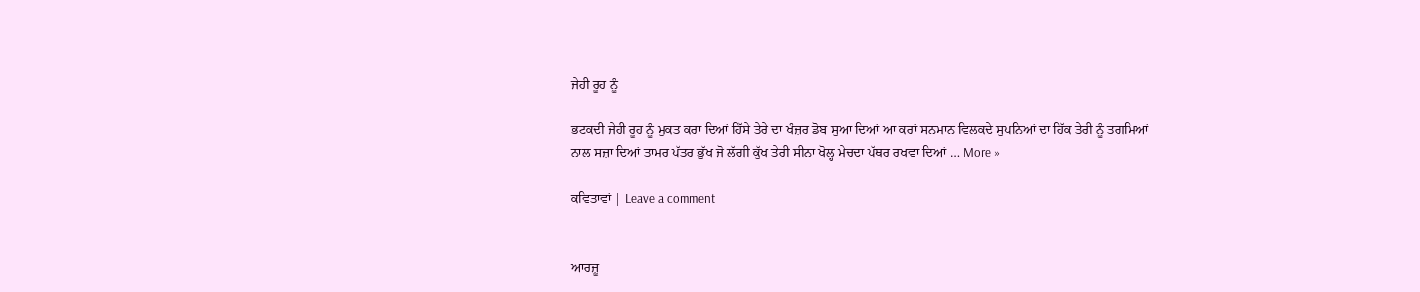ਜੇਹੀ ਰੂਹ ਨੂੰ

ਭਟਕਦੀ ਜੇਹੀ ਰੂਹ ਨੂੰ ਮੁਕਤ ਕਰਾ ਦਿਆਂ ਹਿੱਸੇ ਤੇਰੇ ਦਾ ਖੰਜ਼ਰ ਡੋਬ ਸੁਆ ਦਿਆਂ ਆ ਕਰਾਂ ਸਨਮਾਨ ਵਿਲਕਦੇ ਸੁਪਨਿਆਂ ਦਾ ਹਿੱਕ ਤੇਰੀ ਨੂੰ ਤਗਮਿਆਂ ਨਾਲ ਸਜ਼ਾ ਦਿਆਂ ਤਾਮਰ ਪੱਤਰ ਭੁੱਖ ਜੋ ਲੱਗੀ ਕੁੱਖ ਤੇਰੀ ਸੀਨਾ ਖੋਲ੍ਹ ਮੇਚਦਾ ਪੱਥਰ ਰਖਵਾ ਦਿਆਂ … More »

ਕਵਿਤਾਵਾਂ | Leave a comment


ਆਰਜ਼ੂ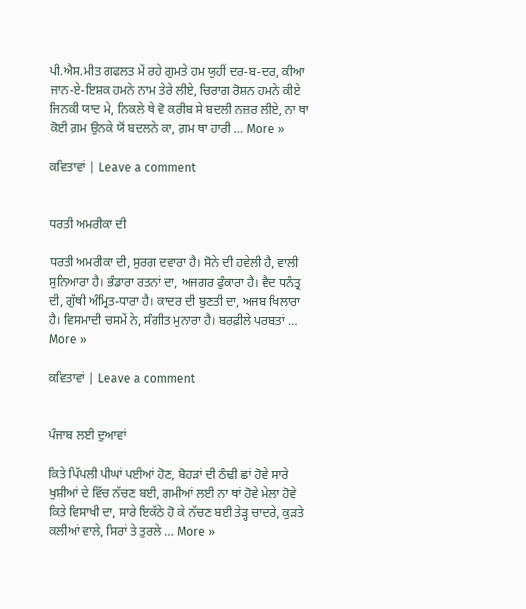ਪੀ.ਐਸ.ਮੀਤ ਗਫਲਤ ਮੇਂ ਰਹੇ ਗੁਮਤੇ ਹਮ ਯੁਹੀਂ ਦਰ-ਬ-ਦਰ, ਕੀਆ ਜਾਨ-ਏ-ਇਸ਼ਕ ਹਮਨੇ ਨਾਮ ਤੇਰੇ ਲੀਏ, ਚਿਰਾਗ ਰੋਸ਼ਨ ਹਮਨੇ ਕੀਏ ਜਿਨਕੀ ਯਾਦ ਮੇ, ਨਿਕਲੇ ਥੇ ਵੋ ਕਰੀਬ ਸੇ ਬਦਲੀ ਨਜ਼ਰ ਲੀਏ, ਨਾ ਥਾ ਕੋਈ ਗ਼ਮ ਉਨਕੇ ਯੋਂ ਬਦਲਨੇ ਕਾ, ਗ਼ਮ ਥਾ ਹਾਰੀ … More »

ਕਵਿਤਾਵਾਂ | Leave a comment


ਧਰਤੀ ਅਮਰੀਕਾ ਦੀ

ਧਰਤੀ ਅਮਰੀਕਾ ਦੀ, ਸੁਰਗ ਦਵਾਰਾ ਹੈ। ਸੋਨੇ ਦੀ ਹਵੇਲੀ ਹੈ, ਵਾਲੀ ਸੁਨਿਆਰਾ ਹੈ। ਭੰਡਾਰਾ ਰਤਨਾਂ ਦਾ, ਅਜਗਰ ਫੁੰਕਾਰਾ ਹੈ। ਵੈਦ ਧਨੰਤ੍ਰ ਦੀ, ਗੁੱਥੀ ਅੰਮ੍ਰਿਤ-ਧਾਰਾ ਹੈ। ਕਾਦਰ ਦੀ ਬੁਣਤੀ ਦਾ, ਅਜਬ ਖਿਲਾਰਾ ਹੈ। ਵਿਸਮਾਦੀ ਚਸਮੇਂ ਨੇ, ਸੰਗੀਤ ਮੁਨਾਰਾ ਹੈ। ਬਰਫ਼ੀਲੇ ਪਰਬਤਾਂ … More »

ਕਵਿਤਾਵਾਂ | Leave a comment


ਪੰਜਾਬ ਲਈ ਦੁਆਵਾਂ

ਕਿਤੇ ਪਿੱਪਲੀ ਪੀਘਾਂ ਪਈਆਂ ਹੋਣ, ਬੋਹੜਾਂ ਦੀ ਠੰਢੀ ਛਾਂ ਹੋਵੇ ਸਾਰੇ ਖੁਸ਼ੀਆਂ ਦੇ ਵਿੱਚ ਨੱਚਣ ਬਈ, ਗਮੀਆਂ ਲਈ ਨਾ ਥਾਂ ਹੋਵੇ ਮੇਲਾ ਹੋਵੇ ਕਿਤੇ ਵਿਸਾਖੀ ਦਾ, ਸਾਰੇ ਇਕੱਠੇ ਹੋ ਕੇ ਨੱਚਣ ਬਈ ਤੇੜ੍ਹ ਚਾਦਰੇ, ਕੁੜਤੇ ਕਲੀਆਂ ਵਾਲੇ, ਸਿਰਾਂ ਤੇ ਤੁਰਲੇ … More »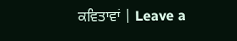ਕਵਿਤਾਵਾਂ | Leave a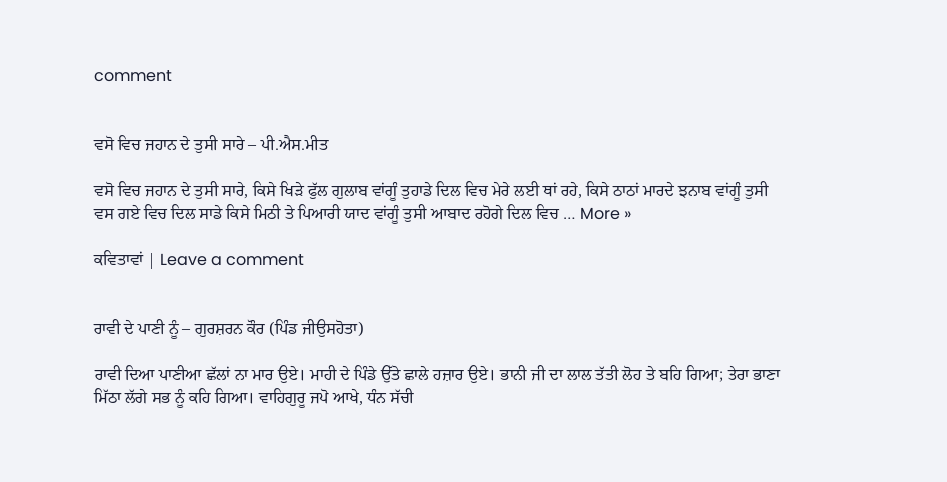comment


ਵਸੋ ਵਿਚ ਜਹਾਨ ਦੇ ਤੁਸੀ ਸਾਰੇ – ਪੀ.ਐਸ.ਮੀਤ

ਵਸੋ ਵਿਚ ਜਹਾਨ ਦੇ ਤੁਸੀ ਸਾਰੇ, ਕਿਸੇ ਖਿੜੇ ਫੁੱਲ ਗੁਲਾਬ ਵਾਂਗੂੰ ਤੁਹਾਡੇ ਦਿਲ ਵਿਚ ਮੇਰੇ ਲਈ ਥਾਂ ਰਹੇ, ਕਿਸੇ ਠਾਠਾਂ ਮਾਰਦੇ ਝਨਾਬ ਵਾਂਗੂੰ ਤੁਸੀ ਵਸ ਗਏ ਵਿਚ ਦਿਲ ਸਾਡੇ ਕਿਸੇ ਮਿਠੀ ਤੇ ਪਿਆਰੀ ਯਾਦ ਵਾਂਗੂੰ ਤੁਸੀ ਆਬਾਦ ਰਹੋਗੇ ਦਿਲ ਵਿਚ … More »

ਕਵਿਤਾਵਾਂ | Leave a comment


ਰਾਵੀ ਦੇ ਪਾਣੀ ਨੂੰ – ਗੁਰਸ਼ਰਨ ਕੌਰ (ਪਿੰਡ ਜੀਉਸਹੋਤਾ)

ਰਾਵੀ ਦਿਆ ਪਾਣੀਆ ਛੱਲਾਂ ਨਾ ਮਾਰ ਉਏ। ਮਾਹੀ ਦੇ ਪਿੰਡੇ ਉੱਤੇ ਛਾਲੇ ਹਜ਼ਾਰ ਉਏ। ਭਾਨੀ ਜੀ ਦਾ ਲਾਲ ਤੱਤੀ ਲੋਹ ਤੇ ਬਹਿ ਗਿਆ; ਤੇਰਾ ਭਾਣਾ ਮਿੱਠਾ ਲੱਗੇ ਸਭ ਨੂੰ ਕਹਿ ਗਿਆ। ਵਾਹਿਗੁਰੂ ਜਪੋ ਆਖੇ, ਧੰਨ ਸੱਚੀ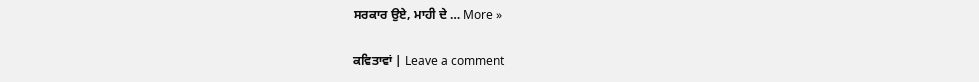ਸਰਕਾਰ ਉਏ, ਮਾਹੀ ਦੇ … More »

ਕਵਿਤਾਵਾਂ | Leave a comment